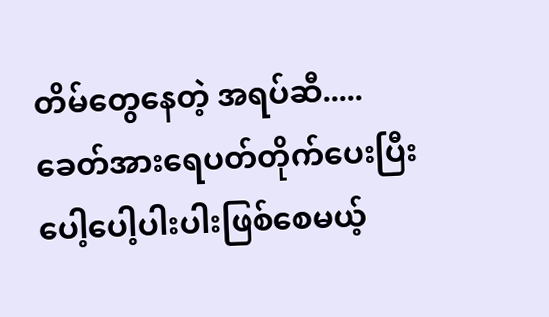တိမ်တွေနေတဲ့ အရပ်ဆီ.....
ခေတ်အားရေပတ်တိုက်ပေးပြီးပေါ့ပေါ့ပါးပါးဖြစ်စေမယ့်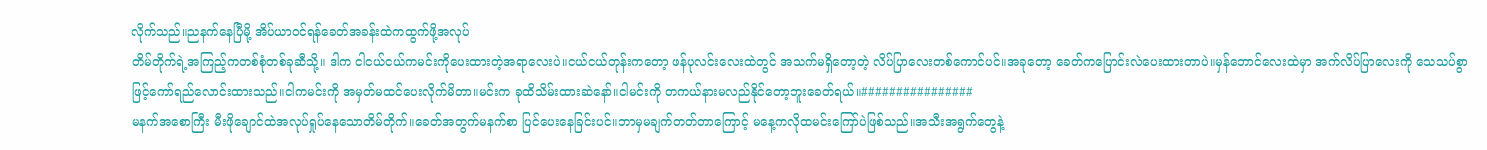လိုက်သည်။ညနက်နေပြီမို့ အိပ်ယာဝင်ရန်ခေတ်အခန်းထဲကထွက်ဖို့အလုပ်
တိမ်တိုက်ရဲ့အကြည့်ကတစ်စုံတစ်ခုဆီသို့။ ဒါက ငါငယ်ငယ်ကမင်းကိုပေးထားတဲ့အရာလေးပဲ။ငယ်ငယ်တုန်းကတော့ ဖန်ပုလင်းလေးထဲတွင် အသက်မရှိတော့တဲ့ လိပ်ပြာလေးတစ်ကောင်ပင်။အခုတော့ ခေတ်ကပြောင်းလဲပေးထားတာပဲ။မှန်ဘောင်လေးထဲမှာ အက်လိပ်ပြာလေးကို သေသပ်စွာဖြင့်ကော်ရည်လောင်းထားသည်။ငါကမင်းကို အမှတ်မထင်ပေးလိုက်မိတာ။မင်းက ခုထိသိမ်းထားဆဲနော်။ငါမင်းကို တကယ်နားမလည်နိုင်တော့ဘူးခေတ်ရယ်။################
မနက်အစောကြီး မီးဖိုချောင်ထဲအလုပ်ရှုပ်နေသောတိမ်တိုက်။ခေတ်အတွက်မနက်စာ ပြင်ပေးနေခြင်းပင်။ဘာမှမချက်တတ်တာကြောင့် မနေ့ကလိုထမင်းကြော်ပဲဖြစ်သည်။အသီးအရွက်တွေနဲ့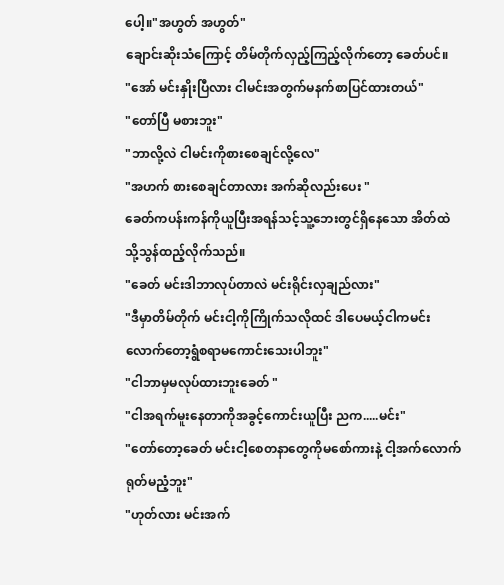ပေါ့။"အဟွတ် အဟွတ်"
ချောင်းဆိုးသံကြောင့် တိမ်တိုက်လှည့်ကြည့်လိုက်တော့ ခေတ်ပင်။
"အော် မင်းနှိုးပြီလား ငါမင်းအတွက်မနက်စာပြင်ထားတယ်"
"တော်ပြီ မစားဘူး"
"ဘာလို့လဲ ငါမင်းကိုစားစေချင်လို့လေ"
"အဟက် စားစေချင်တာလား အက်ဆိုလည်းပေး "
ခေတ်ကပန်းကန်ကိုယူပြီးအရန်သင့်သူ့ဘေးတွင်ရှိနေသော အိတ်ထဲသို့သွန်ထည့်လိုက်သည်။
"ခေတ် မင်းဒါဘာလုပ်တာလဲ မင်းရိုင်းလှချည်လား"
"ဒီမှာတိမ်တိုက် မင်းငါ့ကိုကြိုက်သလိုထင် ဒါပေမယ့်ငါကမင်းလောက်တော့ရွံစရာမကောင်းသေးပါဘူး"
"ငါဘာမှမလုပ်ထားဘူးခေတ် "
"ငါအရက်မူးနေတာကိုအခွင့်ကောင်းယူပြီး ညက.....မင်း"
"တော်တော့ခေတ် မင်းငါ့စေတနာတွေကိုမစော်ကားနဲ့ ငါ့အက်လောက်ရုတ်မညံ့ဘူး"
"ဟုတ်လား မင်းအက်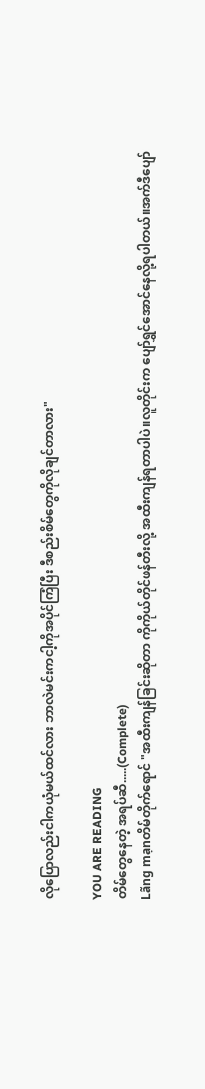လိုပြောလည်းငါကယုံမယ်ထင်လား ဘာလဲမင်းကငါ့ကိုအပိုင်ကြံပြီး ဒီစည်းစိမ်တွေကိုလိုချင်တာလား"

YOU ARE READING
တိမ်တွေနေတဲ့ အရပ်ဆီ.....(Complete)
Lãng mạnတိမ်တိုက်ရောင် "အထီးကျန်ခြင်းဆိုတာ ကိုကိုယ်တိုင်ဖန်တီးလို့ အထီးကျန်ရတာပါပဲ။လူတိုင်းက ပျော်ရွှင်အောင်နေလို့ရပါတယ်။အက်ဒီပျော်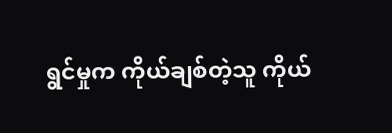ရွင်မှုက ကိုယ်ချစ်တဲ့သူ ကိုယ်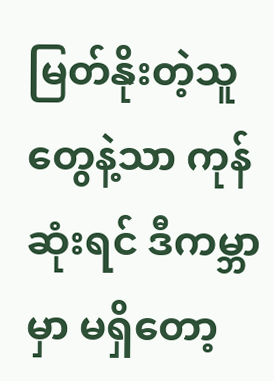မြတ်နိုးတဲ့သူတွေနဲ့သာ ကုန်ဆုံးရင် ဒီကမ္ဘာမှာ မရှိတော့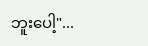ဘူးပေါ့"...